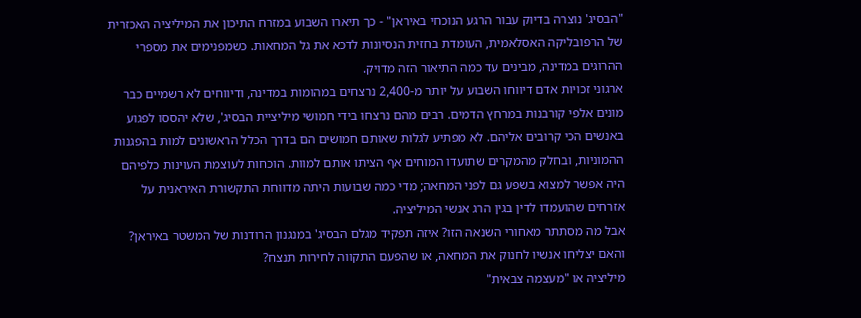"הבסיג' נוצרה בדיוק עבור הרגע הנוכחי באיראן" - כך תיארו השבוע במזרח התיכון את המיליציה האכזרית של הרפובליקה האסלאמית, העומדת בחזית הנסיונות לדכא את גל המחאות. כשמפנימים את מספרי ההרוגים במדינה, מבינים עד כמה התיאור הזה מדויק.
ארגוני זכויות אדם דיווחו השבוע על יותר מ-2,400 נרצחים במהומות במדינה, ודיווחים לא רשמיים כבר מונים אלפי קורבנות במרחץ הדמים. רבים מהם נרצחו בידי חמושי מיליציית הבסיג', שלא יהססו לפגוע באנשים הכי קרובים אליהם. לא מפתיע לגלות שאותם חמושים הם בדרך הכלל הראשונים למות בהפגנות ההמוניות, ובחלק מהמקרים שתועדו המוחים אף הציתו אותם למוות. הוכחות לעוצמת העוינות כלפיהם היה אפשר למצוא בשפע גם לפני המחאה; מדי כמה שבועות היתה מדווחת התקשורת האיראנית על אזרחים שהועמדו לדין בגין הרג אנשי המיליציה.
אבל מה מסתתר מאחורי השנאה הזו? איזה תפקיד מגלם הבסיג' במנגנון הרודנות של המשטר באיראן? והאם יצליחו אנשיו לחנוק את המחאה, או שהפעם התקווה לחירות תנצח?
מיליציה או "מעצמה צבאית"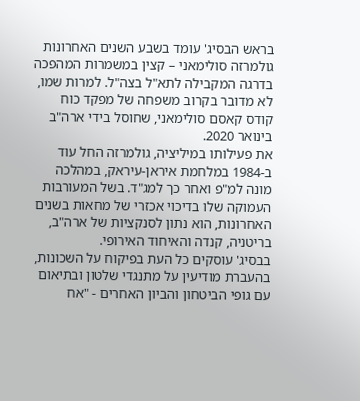בראש הבסיג' עומד בשבע השנים האחרונות גולמרזה סולימאני – קצין במשמרות המהפכה בדרגה המקבילה לתא"ל בצה"ל. למרות שמו, לא מדובר בקרוב משפחה של מפקד כוח קודס קאסם סולימאני, שחוסל בידי ארה"ב בינואר 2020.
את פעילותו במיליציה, גולמרזה החל עוד ב-1984 במלחמת איראן-עיראק, במהלכה מונה למ"פ ואחר כך למג"ד. בשל המעורבות העמוקה שלו בדיכוי אכזרי של מחאות בשנים האחרונות, הוא נתון לסנקציות של ארה"ב, בריטניה, קנדה והאיחוד האירופי.
בבסיג' עוסקים כל העת בפיקוח על השכונות, בהעברת מודיעין על מתנגדי שלטון ובתיאום עם גופי הביטחון והביון האחרים - "אח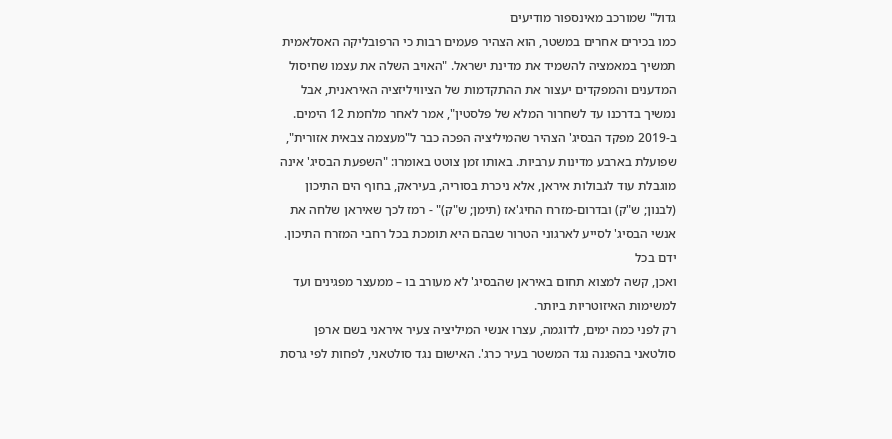גדול" שמורכב מאינספור מודיעים
כמו בכירים אחרים במשטר, הוא הצהיר פעמים רבות כי הרפובליקה האסלאמית תמשיך במאמציה להשמיד את מדינת ישראל. "האויב השלה את עצמו שחיסול המדענים והמפקדים יעצור את ההתקדמות של הציוויליזציה האיראנית, אבל נמשיך בדרכנו עד לשחרור המלא של פלסטין", אמר לאחר מלחמת 12 הימים.
ב-2019 מפקד הבסיג' הצהיר שהמיליציה הפכה כבר ל"מעצמה צבאית אזורית", שפועלת בארבע מדינות ערביות. באותו זמן צוטט באומרו: "השפעת הבסיג' אינה מוגבלת עוד לגבולות איראן, אלא ניכרת בסוריה, בעיראק, בחוף הים התיכון (לבנון; ש"ק) ובדרום-מזרח החיג'אז (תימן; ש"ק)" - רמז לכך שאיראן שלחה את אנשי הבסיג' לסייע לארגוני הטרור שבהם היא תומכת בכל רחבי המזרח התיכון.
ידם בכל
ואכן, קשה למצוא תחום באיראן שהבסיג' לא מעורב בו – ממעצר מפגינים ועד למשימות האיזוטריות ביותר.
רק לפני כמה ימים, לדוגמה, עצרו אנשי המיליציה צעיר איראני בשם ארפן סולטאני בהפגנה נגד המשטר בעיר כרג'. האישום נגד סולטאני, לפחות לפי גרסת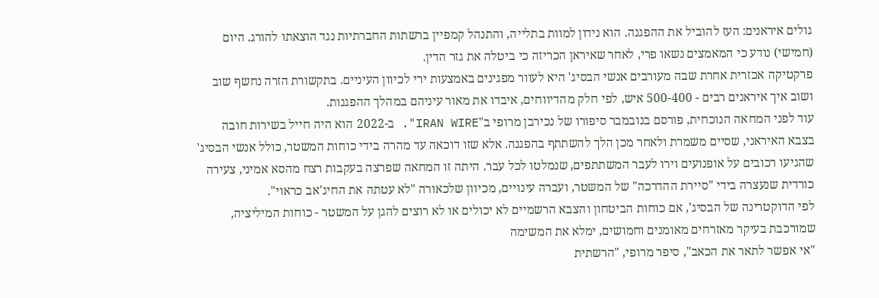גולים איראנים: העז להוביל את ההפגנה. הוא נידון למוות בתלייה, והתנהל קמפיין ברשתות החברתיות נגד הוצאתו להורג. היום (חמישי) נודע כי המאמצים נשאו פרי, לאחר שאיראן הכריזה כי ביטלה את גזר הדין.
פרקטיקה אכזרית אחרת שבה מעורבים אנשי הבסיג' היא לעוור מפגינים באמצעות ירי לכיוון העיניים. בתקשורת הזרה נחשף שוב ושוב איך איראנים רבים - 500-400 איש, לפי חלק מהדיווחים, איבדו את מאור עיניהם במהלך ההפגנות.
עוד לפני המחאה הנוכחית, פורסם בנובמבר סיפורו של נכירבן מרופי ב"IRAN WIRE". ב-2022 הוא היה חייל בשירות חובה בצבא האיראני, שסיים משמרת ולאחר מכן הלך להשתתף בהפגנה. אלא שזו דוכאה עד מהרה בידי כוחות המשטר, כולל אנשי הבסיג' שהגיעו רכובים על אופנועים וירו לעבר המשתתפים, שנמלטו לכל עבר. היתה זו המחאה שפרצה בעקבות רצח מהסא אמיני, צעירה כורדית שנעצרה בידי "סיירת ההדרכה" של המשטר, ועברה עינויים, מכיוון שלכאורה "לא עטתה את החיג'אב כראוי".
לפי הדוקטרינה של הבסיג', אם כוחות הביטחון והצבא הרשמיים לא יכולים או לא רוצים להגן על המשטר - כוחות המיליציה, שמורכבת בעיקר מאזרחים מאומנים וחמושים, ימלא את המשימה
"אי אפשר לתאר את הכאב", סיפר מרופי, "הרשתית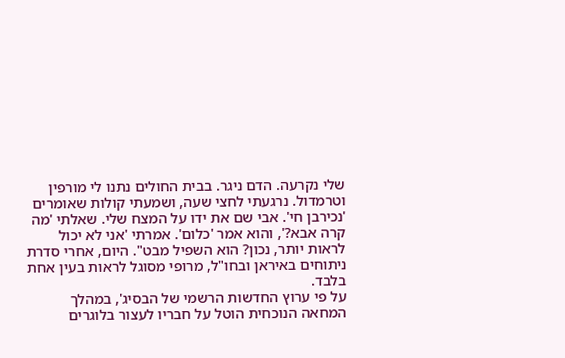שלי נקרעה. הדם ניגר. בבית החולים נתנו לי מורפין וטרמדול. נרגעתי לחצי שעה, ושמעתי קולות שאומרים 'נכירבן חי'. אבי שם את ידו על המצח שלי. שאלתי 'מה קרה אבא?', והוא אמר 'כלום'. אמרתי 'אני לא יכול לראות יותר, נכון? הוא השפיל מבט". היום, אחרי סדרת ניתוחים באיראן ובחו"ל, מרופי מסוגל לראות בעין אחת בלבד.
על פי ערוץ החדשות הרשמי של הבסיג', במהלך המחאה הנוכחית הוטל על חבריו לעצור בלוגרים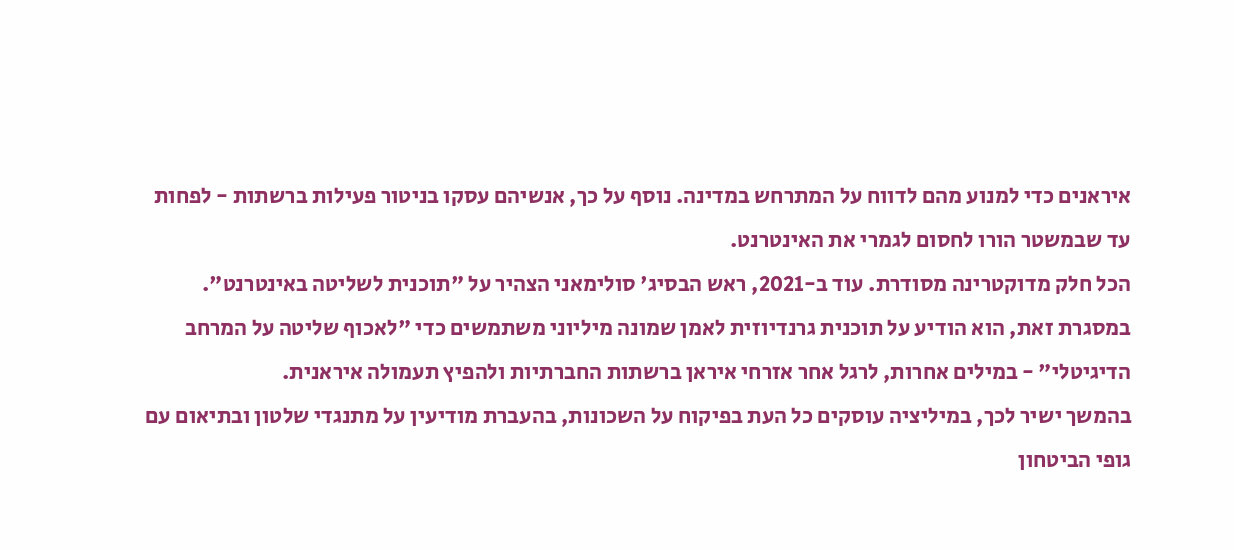איראנים כדי למנוע מהם לדווח על המתרחש במדינה. נוסף על כך, אנשיהם עסקו בניטור פעילות ברשתות - לפחות עד שבמשטר הורו לחסום לגמרי את האינטרנט.
הכל חלק מדוקטרינה מסודרת. עוד ב-2021, ראש הבסיג' סולימאני הצהיר על "תוכנית לשליטה באינטרנט". במסגרת זאת, הוא הודיע על תוכנית גרנדיוזית לאמן שמונה מיליוני משתמשים כדי "לאכוף שליטה על המרחב הדיגיטלי" - במילים אחרות, לרגל אחר אזרחי איראן ברשתות החברתיות ולהפיץ תעמולה איראנית.
בהמשך ישיר לכך, במיליציה עוסקים כל העת בפיקוח על השכונות, בהעברת מודיעין על מתנגדי שלטון ובתיאום עם גופי הביטחון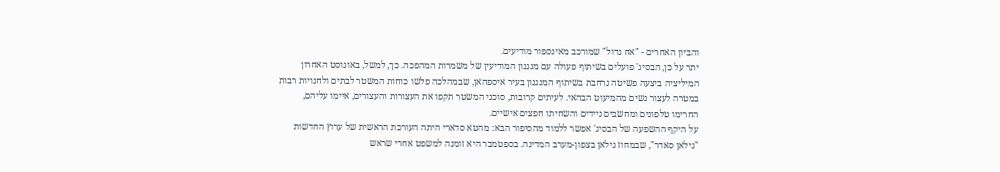והביון האחרים - "אח גדול" שמורכב מאינספור מודיעים.
יתר על כן, הבסיג' פועלים בשיתוף פעולה עם מנגנון המודיעין של משמרות המהפכה. כך, למשל, באוגוסט האחרון המיליציה ביצעה פשיטה נרחבת בשיתוף המנגנון בעיר איספהאן, שבמהלכה פלשו כוחות המשטר לבתים ולחנויות רבות במטרה לעצור נשים מהמיעוט הבהאי. לעיתים קרובות, סוכני המשטר תקפו את העצורות והעצורים, איימו עליהם, החרימו טלפונים ומחשבים ניידים והשחיתו חפצים אישיים.
על היקף ההשפעה של הבסיג' אפשר ללמוד מהסיפור הבא: מהטא סדארי היתה העורכת הראשית של ערוץ החדשות "גילאן סאדר", שבמחוז גילאן בצפון-מערב המדינה. בספטמבר היא זומנה למשפט אחרי שראש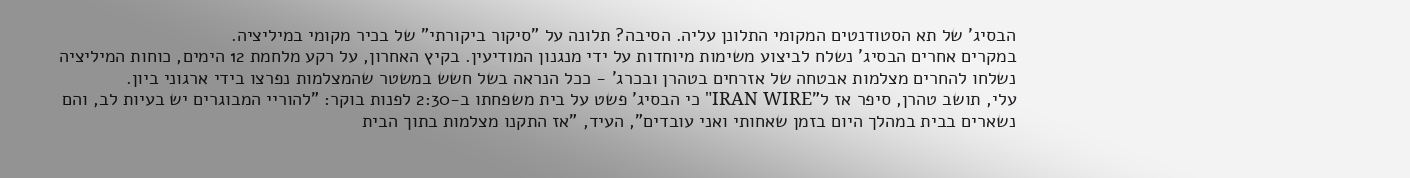הבסיג' של תא הסטודנטים המקומי התלונן עליה. הסיבה? תלונה על "סיקור ביקורתי" של בכיר מקומי במיליציה.
במקרים אחרים הבסיג' נשלח לביצוע משימות מיוחדות על ידי מנגנון המודיעין. בקיץ האחרון, על רקע מלחמת 12 הימים, כוחות המיליציה נשלחו להחרים מצלמות אבטחה של אזרחים בטהרן ובכרג' - ככל הנראה בשל חשש במשטר שהמצלמות נפרצו בידי ארגוני ביון.
עלי, תושב טהרן, סיפר אז ל"IRAN WIRE" כי הבסיג' פשט על בית משפחתו ב-2:30 לפנות בוקר: "להוריי המבוגרים יש בעיות לב, והם נשארים בבית במהלך היום בזמן שאחותי ואני עובדים", העיד, "אז התקנו מצלמות בתוך הבית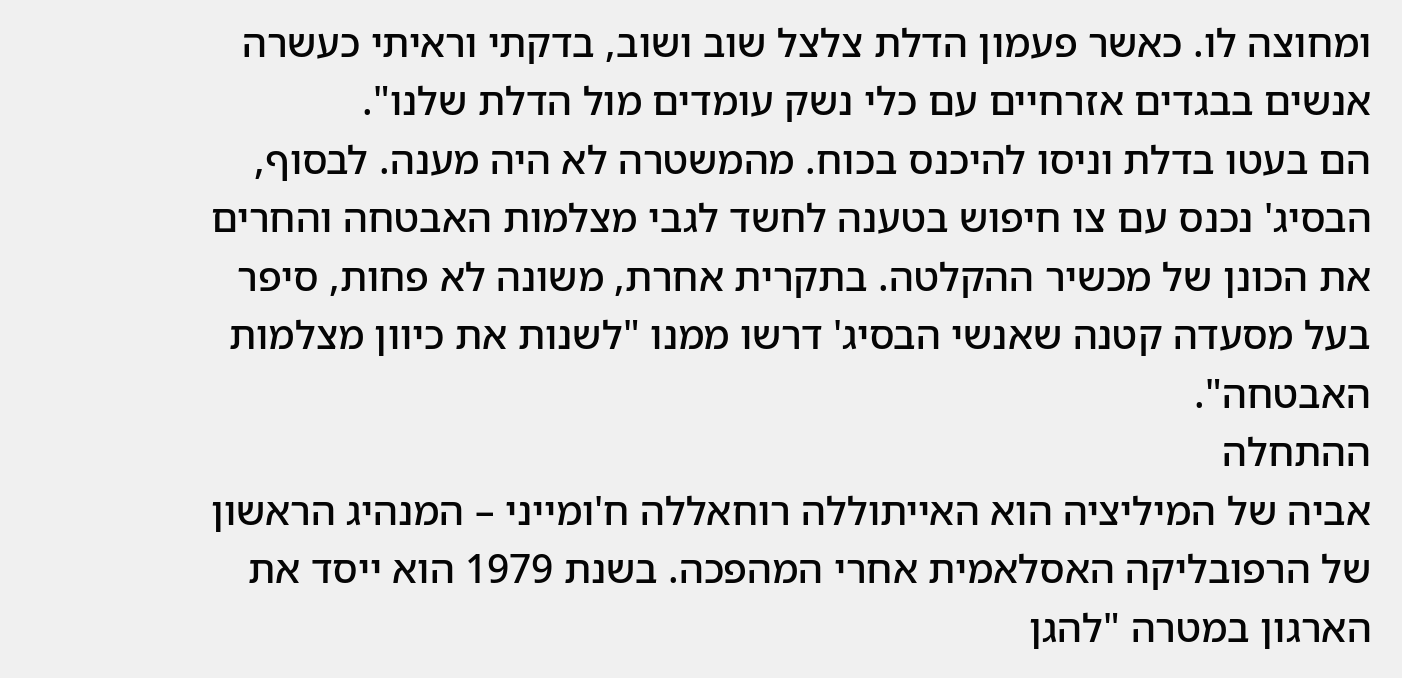ומחוצה לו. כאשר פעמון הדלת צלצל שוב ושוב, בדקתי וראיתי כעשרה אנשים בבגדים אזרחיים עם כלי נשק עומדים מול הדלת שלנו".
הם בעטו בדלת וניסו להיכנס בכוח. מהמשטרה לא היה מענה. לבסוף, הבסיג' נכנס עם צו חיפוש בטענה לחשד לגבי מצלמות האבטחה והחרים את הכונן של מכשיר ההקלטה. בתקרית אחרת, משונה לא פחות, סיפר בעל מסעדה קטנה שאנשי הבסיג' דרשו ממנו "לשנות את כיוון מצלמות האבטחה".
ההתחלה
אביה של המיליציה הוא האייתוללה רוחאללה ח'ומייני – המנהיג הראשון של הרפובליקה האסלאמית אחרי המהפכה. בשנת 1979 הוא ייסד את הארגון במטרה "להגן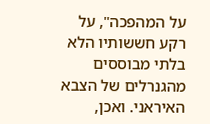על המהפכה", על רקע חששותיו הלא בלתי מבוססים מהגנרלים של הצבא האיראני. ואכן,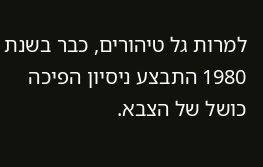למרות גל טיהורים, כבר בשנת 1980 התבצע ניסיון הפיכה כושל של הצבא.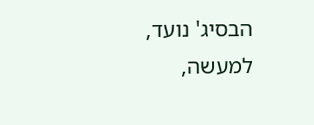הבסיג' נועד, למעשה,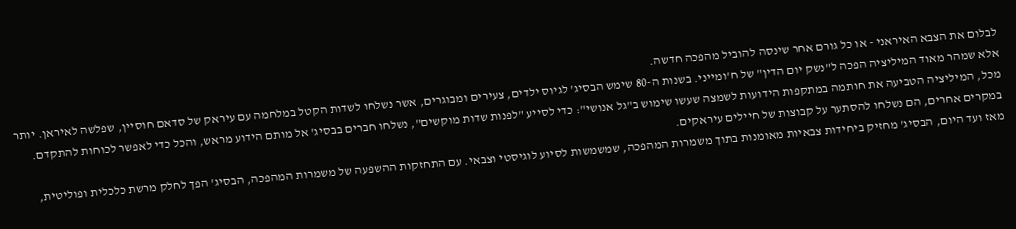לבלום את הצבא האיראני - או כל גורם אחר שינסה להוביל מהפכה חדשה.
אלא שמהר מאוד המיליציה הפכה ל"נשק יום הדין" של ח'ומייני. בשנות ה-80 שימש הבסיג' לגיוס ילדים, צעירים ומבוגרים, אשר נשלחו לשדות הקטל במלחמה עם עיראק של סדאם חוסיין, שפלשה לאיראן. יותר מכל, המיליציה הטביעה את חותמה במתקפות הידועות לשמצה שעשו שימוש ב"גל אנושי": כדי לסייע "לפנות שדות מוקשים", נשלחו חברים בבסיג' אל מותם הידוע מראש, והכל כדי לאפשר לכוחות להתקדם. במקרים אחרים, הם נשלחו להסתער על קבוצות של חיילים עיראקים.
מאז ועד היום, הבסיג' מחזיק ביחידות צבאיות מאומנות בתוך משמרות המהפכה, שמשמשות לסיוע לוגיסטי וצבאי. עם התחזקות ההשפעה של משמרות המהפכה, הבסיג' הפך לחלק מרשת כלכלית ופוליטית,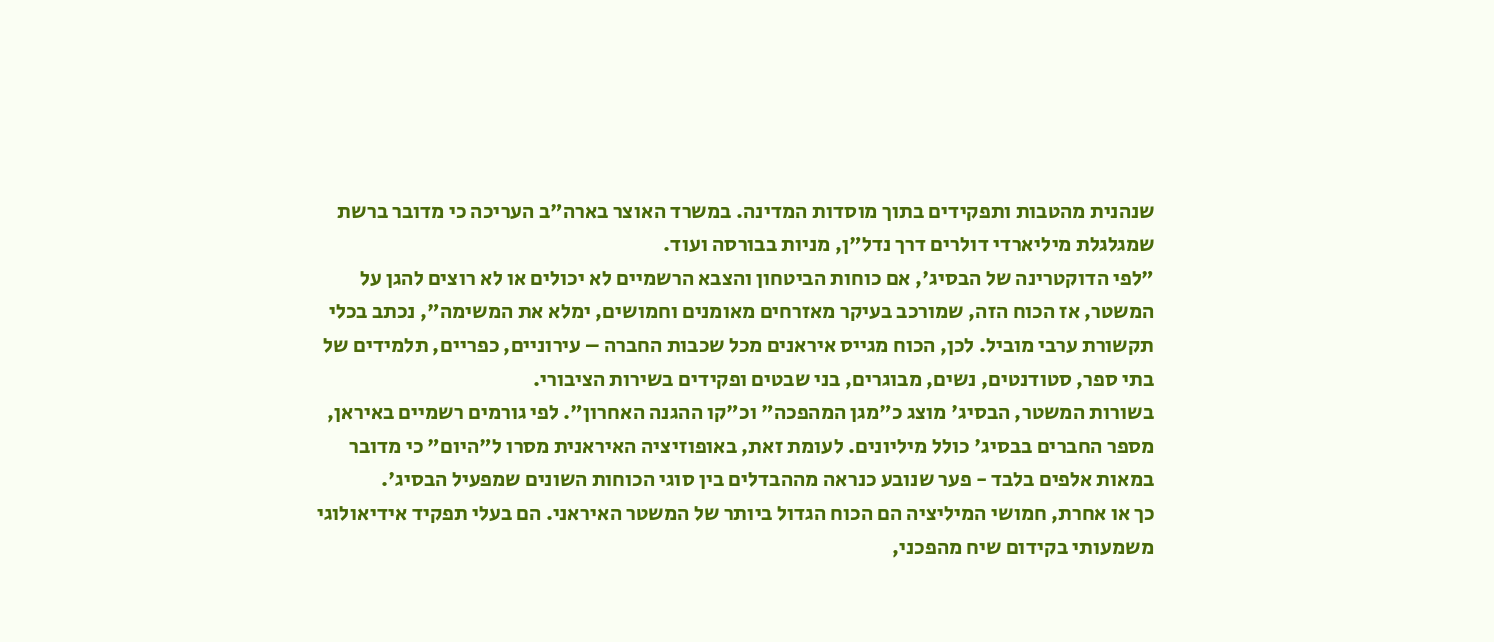שנהנית מהטבות ותפקידים בתוך מוסדות המדינה. במשרד האוצר בארה"ב העריכה כי מדובר ברשת שמגלגלת מיליארדי דולרים דרך נדל"ן, מניות בבורסה ועוד.
"לפי הדוקטרינה של הבסיג', אם כוחות הביטחון והצבא הרשמיים לא יכולים או לא רוצים להגן על המשטר, אז הכוח הזה, שמורכב בעיקר מאזרחים מאומנים וחמושים, ימלא את המשימה", נכתב בכלי תקשורת ערבי מוביל. לכן, הכוח מגייס איראנים מכל שכבות החברה – עירוניים, כפריים, תלמידים של בתי ספר, סטודנטים, נשים, מבוגרים, בני שבטים ופקידים בשירות הציבורי.
בשורות המשטר, הבסיג' מוצג כ"מגן המהפכה" וכ"קו ההגנה האחרון". לפי גורמים רשמיים באיראן, מספר החברים בבסיג' כולל מיליונים. לעומת זאת, באופוזיציה האיראנית מסרו ל"היום" כי מדובר במאות אלפים בלבד - פער שנובע כנראה מההבדלים בין סוגי הכוחות השונים שמפעיל הבסיג'.
כך או אחרת, חמושי המיליציה הם הכוח הגדול ביותר של המשטר האיראני. הם בעלי תפקיד אידיאולוגי משמעותי בקידום שיח מהפכני,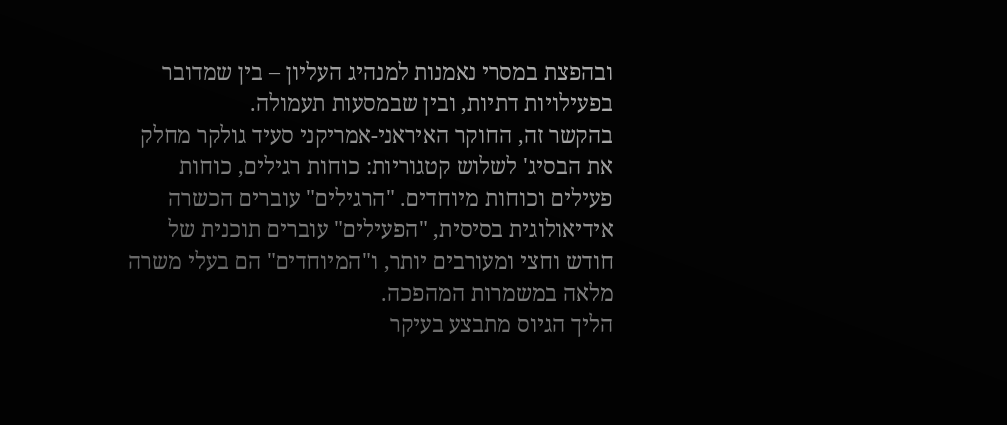ובהפצת במסרי נאמנות למנהיג העליון – בין שמדובר בפעילויות דתיות, ובין שבמסעות תעמולה.
בהקשר זה, החוקר האיראני-אמריקני סעיד גולקר מחלק את הבסיג' לשלוש קטגוריות: כוחות רגילים, כוחות פעילים וכוחות מיוחדים. "הרגילים" עוברים הכשרה אידיאולוגית בסיסית, "הפעילים" עוברים תוכנית של חודש וחצי ומעורבים יותר, ו"המיוחדים" הם בעלי משרה מלאה במשמרות המהפכה.
הליך הגיוס מתבצע בעיקר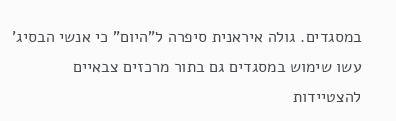במסגדים. גולה איראנית סיפרה ל"היום" כי אנשי הבסיג' עשו שימוש במסגדים גם בתור מרכזים צבאיים להצטיידות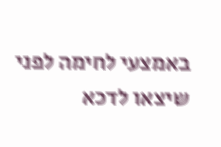באמצעי לחימה לפני שיצאו לדכא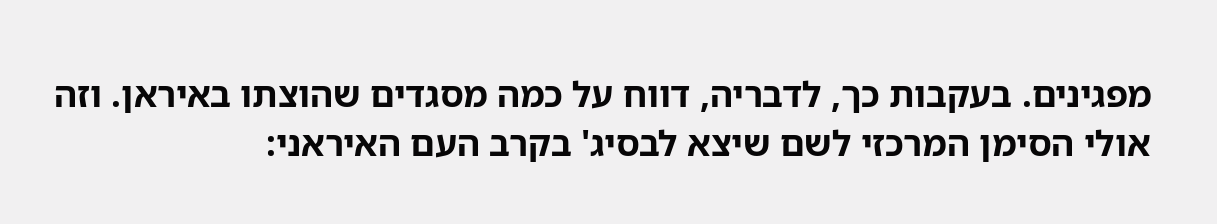מפגינים. בעקבות כך, לדבריה, דווח על כמה מסגדים שהוצתו באיראן. וזה אולי הסימן המרכזי לשם שיצא לבסיג' בקרב העם האיראני: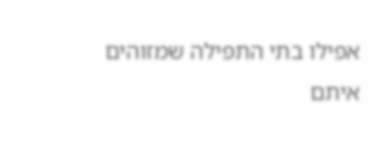אפילו בתי התפילה שמזוהים איתם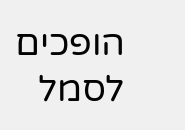הופכים לסמל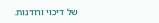של דיכוי ורודנות.